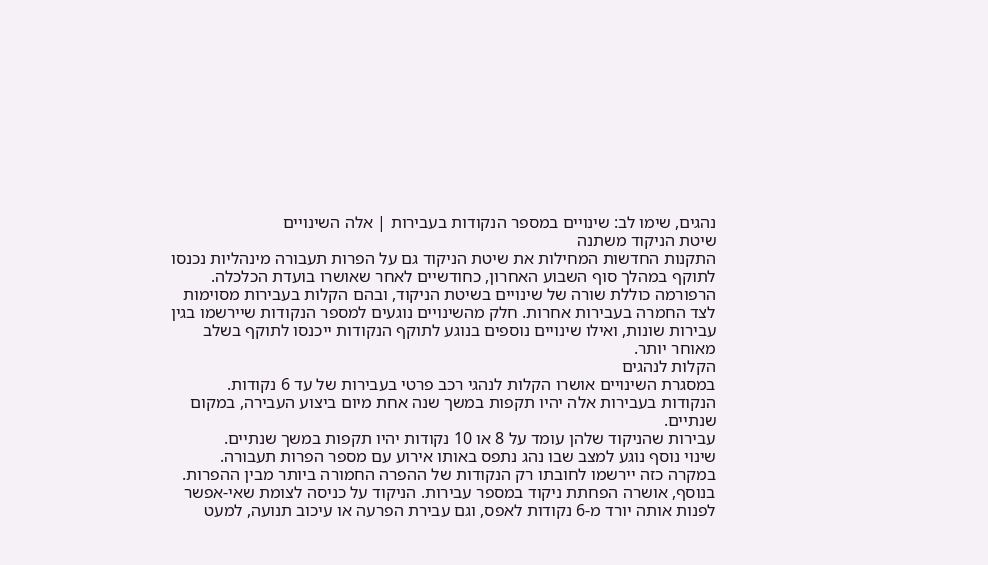נהגים, שימו לב: שינויים במספר הנקודות בעבירות | אלה השינויים
שיטת הניקוד משתנה
התקנות החדשות המחילות את שיטת הניקוד גם על הפרות תעבורה מינהליות נכנסו לתוקף במהלך סוף השבוע האחרון, כחודשיים לאחר שאושרו בועדת הכלכלה.
הרפורמה כוללת שורה של שינויים בשיטת הניקוד, ובהם הקלות בעבירות מסוימות לצד החמרה בעבירות אחרות. חלק מהשינויים נוגעים למספר הנקודות שיירשמו בגין עבירות שונות, ואילו שינויים נוספים בנוגע לתוקף הנקודות ייכנסו לתוקף בשלב מאוחר יותר.
הקלות לנהגים
במסגרת השינויים אושרו הקלות לנהגי רכב פרטי בעבירות של עד 6 נקודות. הנקודות בעבירות אלה יהיו תקפות במשך שנה אחת מיום ביצוע העבירה, במקום שנתיים.
עבירות שהניקוד שלהן עומד על 8 או 10 נקודות יהיו תקפות במשך שנתיים.
שינוי נוסף נוגע למצב שבו נהג נתפס באותו אירוע עם מספר הפרות תעבורה. במקרה כזה יירשמו לחובתו רק הנקודות של ההפרה החמורה ביותר מבין ההפרות.
בנוסף, אושרה הפחתת ניקוד במספר עבירות. הניקוד על כניסה לצומת שאי-אפשר לפנות אותה יורד מ-6 נקודות לאפס, וגם עבירת הפרעה או עיכוב תנועה, למעט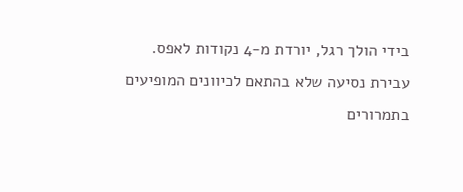בידי הולך רגל, יורדת מ-4 נקודות לאפס.
עבירת נסיעה שלא בהתאם לכיוונים המופיעים בתמרורים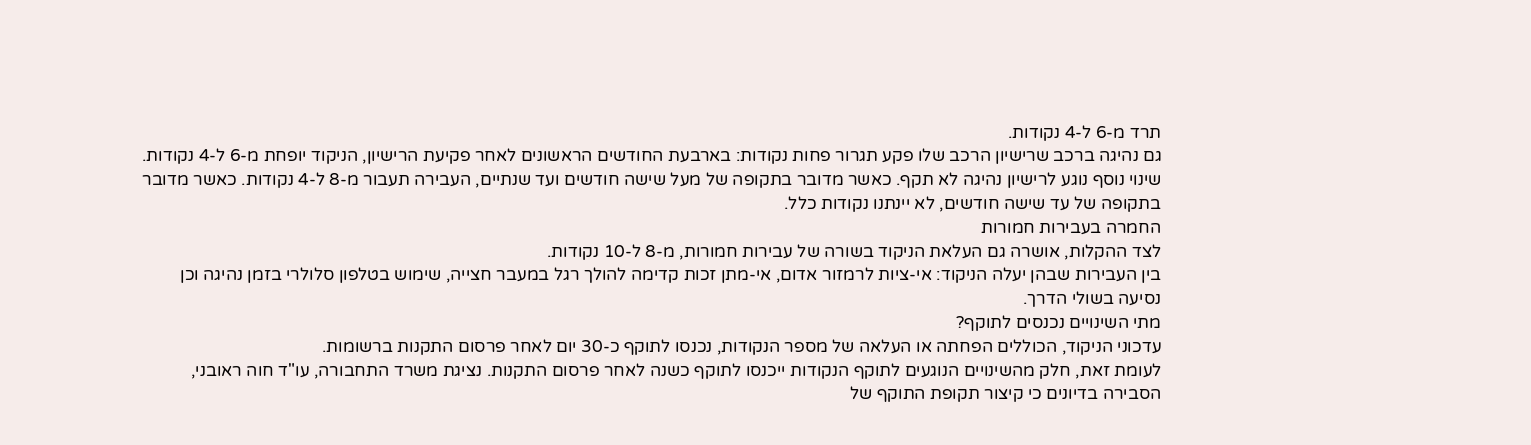תרד מ-6 ל-4 נקודות.
גם נהיגה ברכב שרישיון הרכב שלו פקע תגרור פחות נקודות: בארבעת החודשים הראשונים לאחר פקיעת הרישיון, הניקוד יופחת מ-6 ל-4 נקודות.
שינוי נוסף נוגע לרישיון נהיגה לא תקף. כאשר מדובר בתקופה של מעל שישה חודשים ועד שנתיים, העבירה תעבור מ-8 ל-4 נקודות. כאשר מדובר בתקופה של עד שישה חודשים, לא יינתנו נקודות כלל.
החמרה בעבירות חמורות
לצד ההקלות, אושרה גם העלאת הניקוד בשורה של עבירות חמורות, מ-8 ל-10 נקודות.
בין העבירות שבהן יעלה הניקוד: אי-ציות לרמזור אדום, אי-מתן זכות קדימה להולך רגל במעבר חצייה, שימוש בטלפון סלולרי בזמן נהיגה וכן נסיעה בשולי הדרך.
מתי השינויים נכנסים לתוקף?
עדכוני הניקוד, הכוללים הפחתה או העלאה של מספר הנקודות, נכנסו לתוקף כ-30 יום לאחר פרסום התקנות ברשומות.
לעומת זאת, חלק מהשינויים הנוגעים לתוקף הנקודות ייכנסו לתוקף כשנה לאחר פרסום התקנות. נציגת משרד התחבורה, עו"ד חוה ראובני, הסבירה בדיונים כי קיצור תקופת התוקף של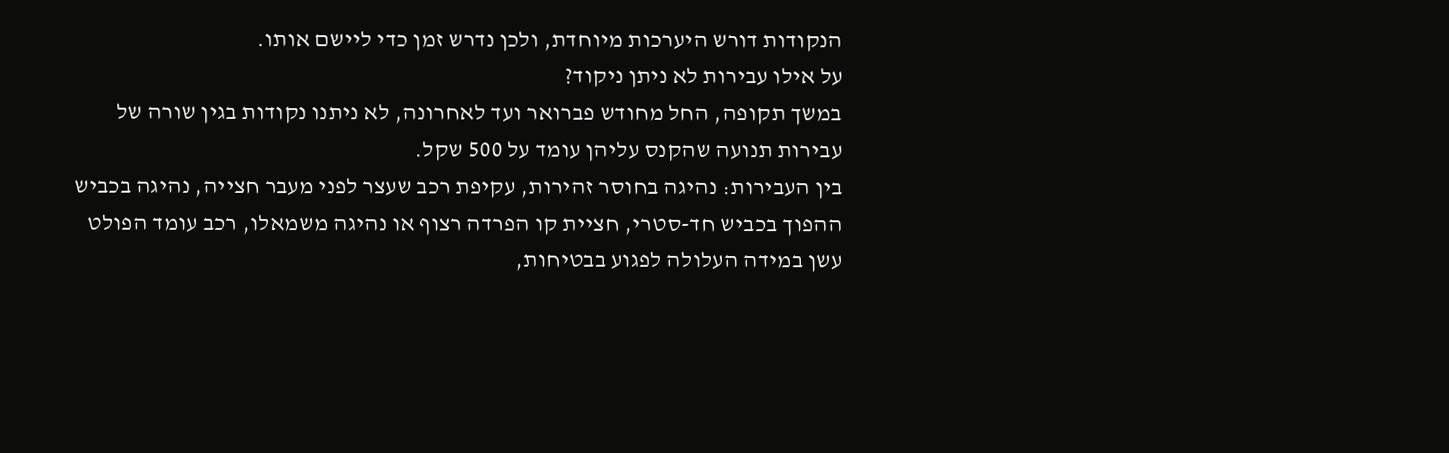הנקודות דורש היערכות מיוחדת, ולכן נדרש זמן כדי ליישם אותו.
על אילו עבירות לא ניתן ניקוד?
במשך תקופה, החל מחודש פברואר ועד לאחרונה, לא ניתנו נקודות בגין שורה של עבירות תנועה שהקנס עליהן עומד על 500 שקל.
בין העבירות: נהיגה בחוסר זהירות, עקיפת רכב שעצר לפני מעבר חצייה, נהיגה בכביש ההפוך בכביש חד-סטרי, חציית קו הפרדה רצוף או נהיגה משמאלו, רכב עומד הפולט עשן במידה העלולה לפגוע בבטיחות,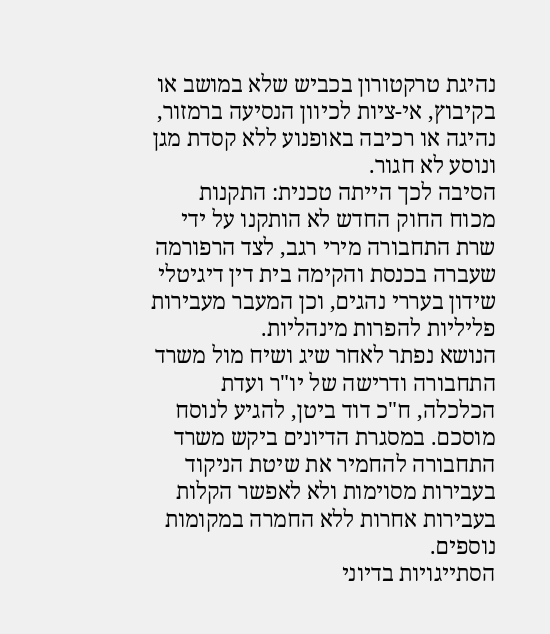נהיגת טרקטורון בכביש שלא במושב או בקיבוץ, אי-ציות לכיוון הנסיעה ברמזור, נהיגה או רכיבה באופנוע ללא קסדת מגן ונוסע לא חגור.
הסיבה לכך הייתה טכנית: התקנות מכוח החוק החדש לא הותקנו על ידי שרת התחבורה מירי רגב, לצד הרפורמה שעברה בכנסת והקימה בית דין דיגיטלי שידון בעררי נהגים, וכן המעבר מעבירות פליליות להפרות מינהליות.
הנושא נפתר לאחר שיג ושיח מול משרד התחבורה ודרישה של יו"ר ועדת הכלכלה, ח"כ דוד ביטן, להגיע לנוסח מוסכם. במסגרת הדיונים ביקש משרד התחבורה להחמיר את שיטת הניקוד בעבירות מסוימות ולא לאפשר הקלות בעבירות אחרות ללא החמרה במקומות נוספים.
הסתייגויות בדיוני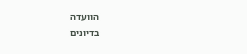הוועדה
בדיונים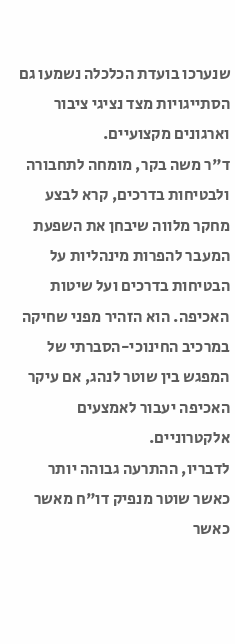שנערכו בועדת הכלכלה נשמעו גם הסתייגויות מצד נציגי ציבור וארגונים מקצועיים.
ד"ר משה בקר, מומחה לתחבורה ולבטיחות בדרכים, קרא לבצע מחקר מלווה שיבחן את השפעת המעבר להפרות מינהליות על הבטיחות בדרכים ועל שיטות האכיפה. הוא הזהיר מפני שחיקה במרכיב החינוכי-הסברתי של המפגש בין שוטר לנהג, אם עיקר האכיפה יעבור לאמצעים אלקטרוניים.
לדבריו, ההתרעה גבוהה יותר כאשר שוטר מנפיק דו"ח מאשר כאשר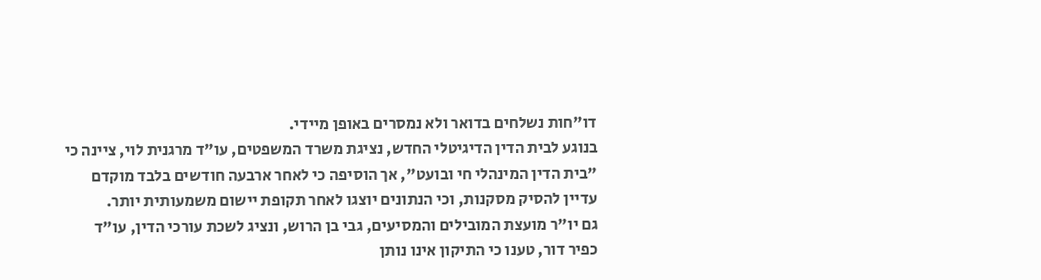דו"חות נשלחים בדואר ולא נמסרים באופן מיידי.
בנוגע לבית הדין הדיגיטלי החדש, נציגת משרד המשפטים, עו"ד מרגנית לוי, ציינה כי "בית הדין המינהלי חי ובועט", אך הוסיפה כי לאחר ארבעה חודשים בלבד מוקדם עדיין להסיק מסקנות, וכי הנתונים יוצגו לאחר תקופת יישום משמעותית יותר.
גם יו"ר מועצת המובילים והמסיעים, גבי בן הרוש, ונציג לשכת עורכי הדין, עו"ד כפיר דור, טענו כי התיקון אינו נותן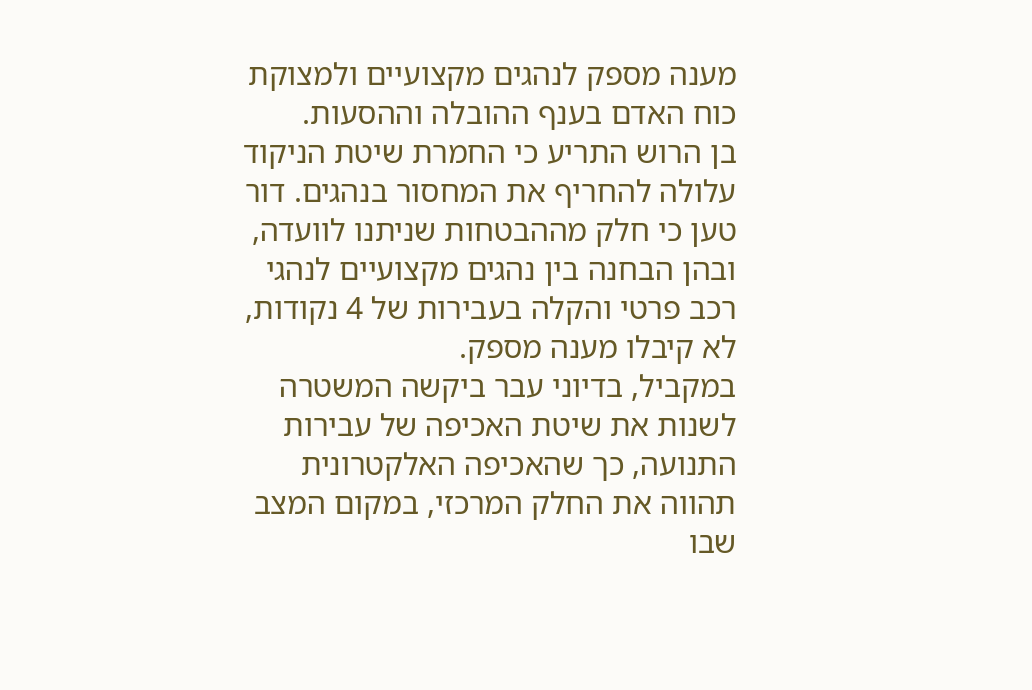מענה מספק לנהגים מקצועיים ולמצוקת כוח האדם בענף ההובלה וההסעות.
בן הרוש התריע כי החמרת שיטת הניקוד עלולה להחריף את המחסור בנהגים. דור טען כי חלק מההבטחות שניתנו לוועדה, ובהן הבחנה בין נהגים מקצועיים לנהגי רכב פרטי והקלה בעבירות של 4 נקודות, לא קיבלו מענה מספק.
במקביל, בדיוני עבר ביקשה המשטרה לשנות את שיטת האכיפה של עבירות התנועה, כך שהאכיפה האלקטרונית תהווה את החלק המרכזי, במקום המצב שבו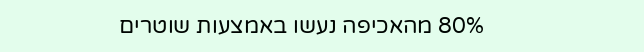80% מהאכיפה נעשו באמצעות שוטרים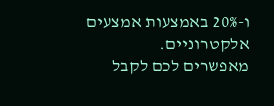ו-20% באמצעות אמצעים אלקטרוניים.
מאפשרים לכם לקבל